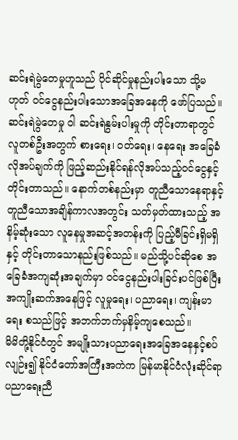ဆင်းရဲမွဲတေမှုဟူသည် ပိုင်ဆိုင်မှုနည်းပါးသော သို့မဟုတ် ဝင်ငွေနည်းပါးသောအခြေအနေကို ဖော်ပြသည်။ ဆင်းရဲမွဲတေမှု ဝါ ဆင်းရဲနွမ်းပါးမှုကို တိုင်းတာရာတွင် လူတစ်ဦးအတွက် စားရေး၊ ဝတ်ရေး၊ နေရေး အခြေခံလိုအပ်ချက်ကို ဖြည့်ဆည်းနိုင်ရန်လိုအပ်သည့်ဝင်ငွေနှင့် တိုင်းတာသည်။ နောက်တစ်နည်းမှာ တူညီသောနေရာနှင့် တူညီသောအချိန်ကာလအတွင်း သတ်မှတ်ထားသည့် အနိမ့်ဆုံးသော လူနေမှုအဆင့်အတန်းကို ပြည့်မီခြင်းရှိမရှိနှင့် တိုင်းတာသောနည်းဖြစ်သည်။ မည်သို့ပင်ဆိုစေ အခြေခံအကျဆုံးအချက်မှာ ဝင်ငွေနည်းပါးခြင်းပင်ဖြစ်ပြီး အကျိုးဆက်အနေဖြင့် လူမှုရေး၊ ပညာရေး၊ ကျန်းမာရေး စသည်ဖြင့် အဘက်ဘက်မှနိမ့်ကျစေသည်။
မိမိတို့နိုင်ငံတွင် အမျိုးသားပညာရေးအခြေအနေနှင့်စပ်လျဉ်း၍ နိုင်ငံတော်အကြီးအကဲက မြန်မာနိုင်ငံလုံးဆိုင်ရာ ပညာရေးညီ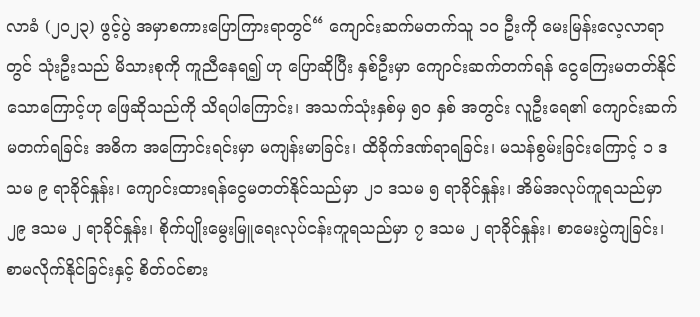လာခံ (၂၀၂၃) ဖွင့်ပွဲ အမှာစကားပြောကြားရာတွင်“ ကျောင်းဆက်မတက်သူ ၁၀ ဦးကို မေးမြန်းလေ့လာရာတွင် သုံးဦးသည် မိသားစုကို ကူညီနေရ၍ ဟု ပြောဆိုပြီး နှစ်ဦးမှာ ကျောင်းဆက်တက်ရန် ငွေကြေးမတတ်နိုင်သောကြောင့်ဟု ဖြေဆိုသည်ကို သိရပါကြောင်း၊ အသက်သုံးနှစ်မှ ၅၀ နှစ် အတွင်း လူဦးရေ၏ ကျောင်းဆက်မတက်ရခြင်း အဓိက အကြောင်းရင်းမှာ မကျန်းမာခြင်း၊ ထိခိုက်ဒဏ်ရာရခြင်း၊ မသန်စွမ်းခြင်းကြောင့် ၁ ဒသမ ၉ ရာခိုင်နှုန်း၊ ကျောင်းထားရန်ငွေမတတ်နိုင်သည်မှာ ၂၁ ဒသမ ၅ ရာခိုင်နှုန်း၊ အိမ်အလုပ်ကူရသည်မှာ ၂၉ ဒသမ ၂ ရာခိုင်နှုန်း၊ စိုက်ပျိုးမွေးမြူရေးလုပ်ငန်းကူရသည်မှာ ၇ ဒသမ ၂ ရာခိုင်နှုန်း၊ စာမေးပွဲကျခြင်း၊ စာမလိုက်နိုင်ခြင်းနှင့် စိတ်ဝင်စား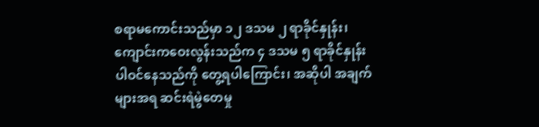စရာမကောင်းသည်မှာ ၁၂ ဒသမ ၂ ရာခိုင်နှုန်း၊ ကျောင်းကဝေးလွန်းသည်က ၄ ဒသမ ၅ ရာခိုင်နှုန်း ပါဝင်နေသည်ကို တွေ့ရပါကြောင်း၊ အဆိုပါ အချက်များအရ ဆင်းရဲမွဲတေမှု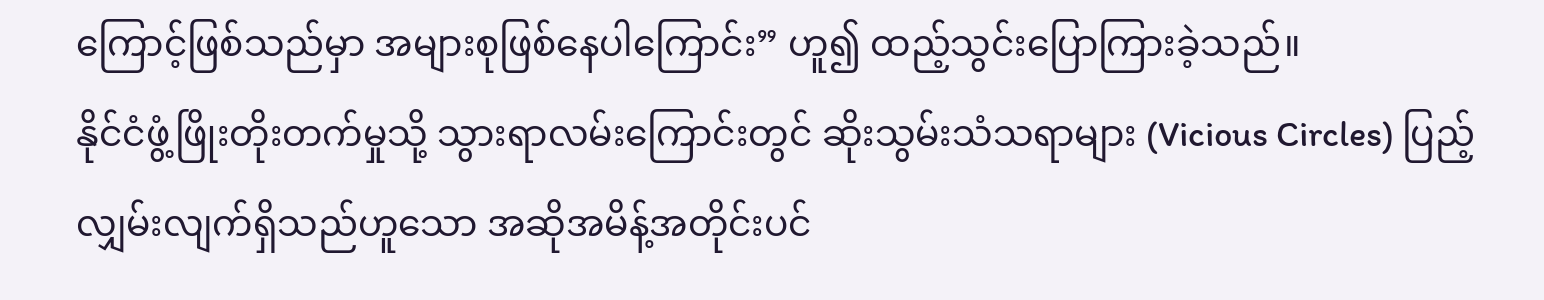ကြောင့်ဖြစ်သည်မှာ အများစုဖြစ်နေပါကြောင်း” ဟူ၍ ထည့်သွင်းပြောကြားခဲ့သည်။
နိုင်ငံဖွံ့ဖြိုးတိုးတက်မှုသို့ သွားရာလမ်းကြောင်းတွင် ဆိုးသွမ်းသံသရာများ (Vicious Circles) ပြည့်လျှမ်းလျက်ရှိသည်ဟူသော အဆိုအမိန့်အတိုင်းပင်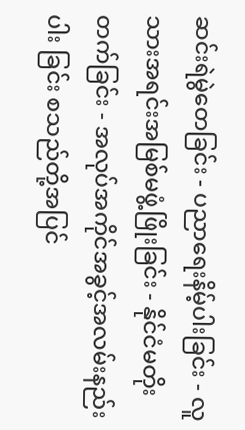ဆင်းရဲမွဲတေခြင်း - ပညာရေးနိမ့်ပါးခြင်း - လူသားအရင်းအမြစ်မဖွံ့ဖြိုးခြင်း - နိုင်ငံမတိုးတက်ခြင်း - အလုပ်အကိုင်အခွင့်အလမ်းနည်းပါး ခြင်း စသည်တို့အပြင်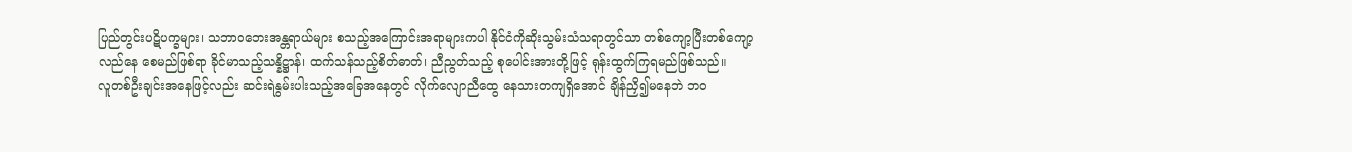ပြည်တွင်းပဋိပက္ခများ၊ သဘာဝဘေးအန္တရာယ်များ စသည့်အကြောင်းအရာများကပါ နိုင်ငံကိုဆိုးသွမ်းသံသရာတွင်သာ တစ်ကျော့ပြီးတစ်ကျော့ လည်နေ စေမည်ဖြစ်ရာ ခိုင်မာသည့်သန္နိဋ္ဌာန်၊ ထက်သန်သည့်စိတ်ဓာတ်၊ ညီညွတ်သည့် စုပေါင်းအားတို့ဖြင့် ရုန်းထွက်ကြရမည်ဖြစ်သည်။
လူတစ်ဦးချင်းအနေဖြင့်လည်း ဆင်းရဲနွမ်းပါးသည့်အခြေအနေတွင် လိုက်လျောညီထွေ နေသားတကျရှိအောင် ချိန်ညှိ၍မနေဘဲ ဘဝ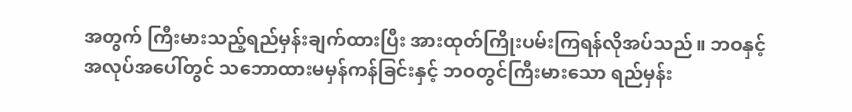အတွက် ကြီးမားသည့်ရည်မှန်းချက်ထားပြီး အားထုတ်ကြိုးပမ်းကြရန်လိုအပ်သည်။ ဘဝနှင့်အလုပ်အပေါ်တွင် သဘောထားမမှန်ကန်ခြင်းနှင့် ဘဝတွင်ကြီးမားသော ရည်မှန်း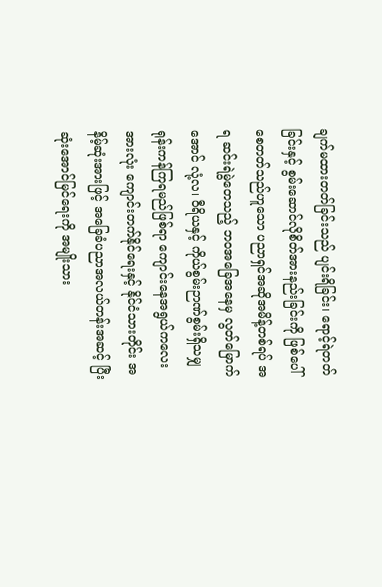ချက်မထားတတ်ခြင်းသည် ပျင်းရိခြင်း၊ ရောင့်ရဲတတ်ခြင်းနှင့် စွမ်းဆောင်လိုစိတ်အားနည်းခြင်းကို ဖြစ်ပေါ်စေတတ်သည်ဟူသော ပညာရှင်အဆိုအမိန့်တစ်ရပ် အရ ဆင်းရဲမွဲတေသည့် ဘဝအခြေအနေမှ လွတ်မြောက်အောင် လုံ့လ၊ ဝီရိယနှင့် ကိုယ်စွမ်းဉာဏ်စွမ်းရှိသမျှ ရုန်းကန်ကြရမည်ဖြစ်ရာ ကျောင်းနေအရွယ်ကလေးအားလုံး ကျောင်းတက်နိုင်ရေးနှင့် နိုင်ငံသားတိုင်း အနိမ့်ဆုံးအားဖြင့် အခြေခံပညာအလယ်တန်းအဆင့် ပြီးဆုံးအောင်မြင်ရေးကို အမျိုးသား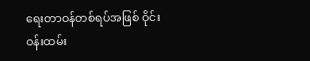ရေးတာဝန်တစ်ရပ်အဖြစ် ဝိုင်းဝန်းထမ်း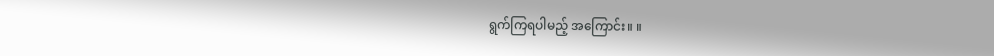ရွက်ကြရပါမည့် အကြောင်း။ ။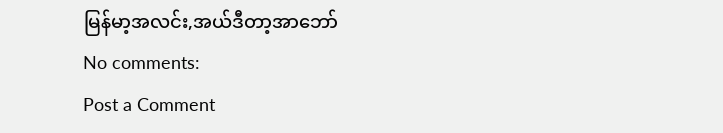မြန်မာ့အလင်း,အယ်ဒီတာ့အာဘော်
No comments:
Post a Comment